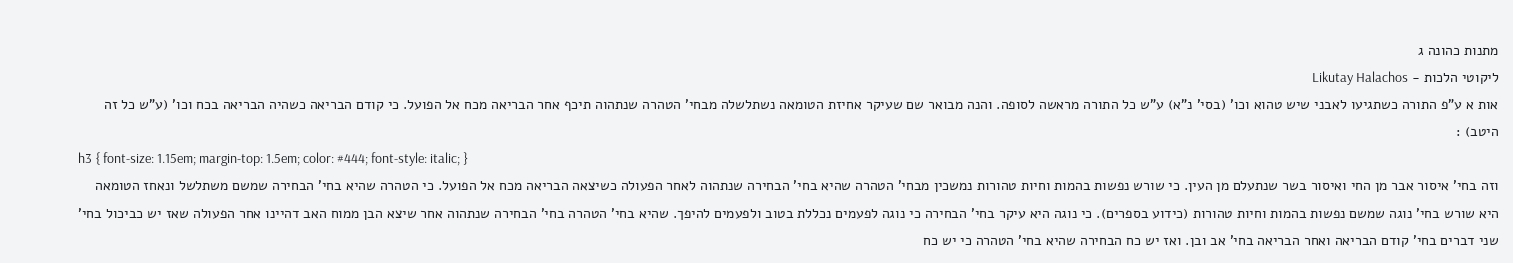מתנות כהונה ג
ליקוטי הלכות - Likutay Halachos
אות א ע"פ התורה כשתגיעו לאבני שיש טהוא וכו' (בסי' נ"א) ע"ש כל התורה מראשה לסופה. והנה מבואר שם שעיקר אחיזת הטומאה נשתלשלה מבחי' הטהרה שנתהוה תיכף אחר הבריאה מכח אל הפועל. כי קודם הבריאה כשהיה הבריאה בכח וכו' (ע"ש כל זה היטב) :
h3 { font-size: 1.15em; margin-top: 1.5em; color: #444; font-style: italic; }
וזה בחי' איסור אבר מן החי ואיסור בשר שנתעלם מן העין. כי שורש נפשות בהמות וחיות טהורות נמשכין מבחי' הטהרה שהיא בחי' הבחירה שנתהוה לאחר הפעולה כשיצאה הבריאה מכח אל הפועל. כי הטהרה שהיא בחי' הבחירה שמשם משתלשל ונאחז הטומאה היא שורש בחי' נוגה שמשם נפשות בהמות וחיות טהורות (כידוע בספרים). כי נוגה היא עיקר בחי' הבחירה כי נוגה לפעמים נכללת בטוב ולפעמים להיפך. שהיא בחי' הטהרה בחי' הבחירה שנתהוה אחר שיצא הבן ממוח האב דהיינו אחר הפעולה שאז יש כביכול בחי' שני דברים בחי' קודם הבריאה ואחר הבריאה בחי' אב ובן. ואז יש כח הבחירה שהיא בחי' הטהרה כי יש כח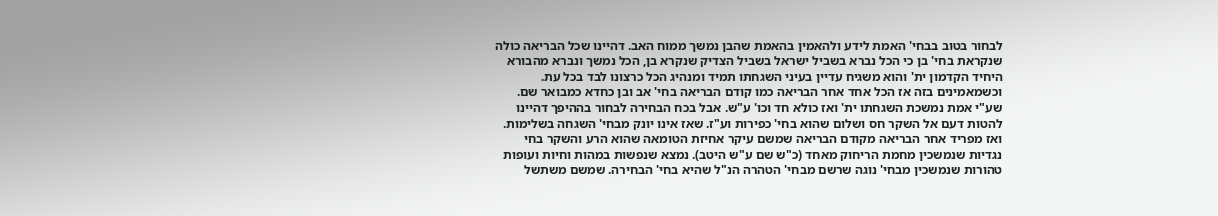לבחור בטוב בבחי' האמת לידע ולהאמין בהאמת שהבן נמשך ממוח האב. דהיינו שכל הבריאה כולה שנקראת בחי' בן כי הכל נברא בשביל ישראל בשביל הצדיק שנקרא בן, הכל נמשך ונברא מהבורא היחיד הקדמון ית' והוא משגיח עדיין בעיני השגחתו תמיד ומנהיג הכל כרצונו לבד בכל עת. וכשמאמינים בזה אז הכל אחד אחר הבריאה כמו קודם הבריאה בחי' אב ובן כחדא כמבואר שם. שע"י אמת נמשכת השגחתו ית' ואז כולא חד וכו' ע"ש. אבל בכח הבחירה לבחור בההיפך דהיינו להטות דעם אל השקר חס ושלום שהוא בחי' כפירות וע"ז. שאז אינו יונק מבחי' השגחה בשלימות. ואז מפריד אחר הבריאה מקודם הבריאה שמשם עיקר אחיזת הטומאה שהוא הרע והשקר בחי נגדיות שנמשכין מחמת הריחוק מאחד (כ"ש שם ע"ש היטב). נמצא שנפשות במהות וחיות ועופות טהורות שנמשכין מבחי' נוגה שרשם מבחי' הטהרה הנ"ל שהיא בחי' הבחירה. שמשם משתשל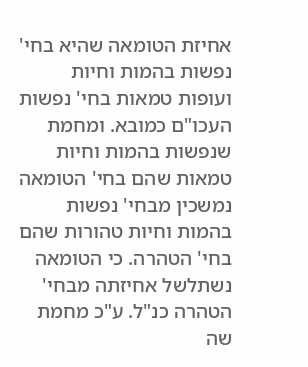אחיזת הטומאה שהיא בחי' נפשות בהמות וחיות ועופות טמאות בחי' נפשות העכו"ם כמובא. ומחמת שנפשות בהמות וחיות טמאות שהם בחי' הטומאה נמשכין מבחי' נפשות בהמות וחיות טהורות שהם בחי' הטהרה. כי הטומאה נשתלשל אחיזתה מבחי' הטהרה כנ"ל. ע"כ מחמת שה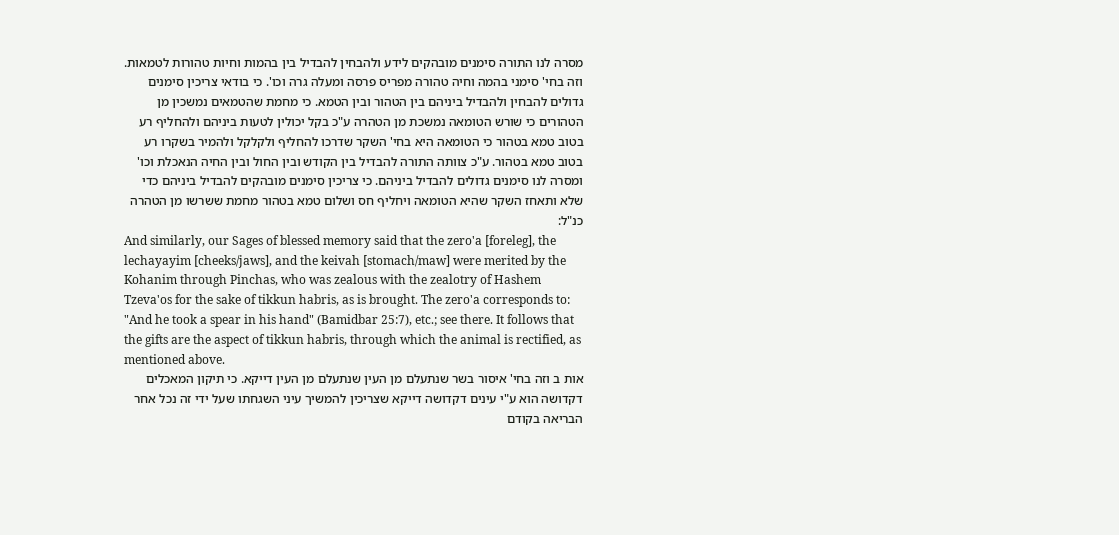מסרה לנו התורה סימנים מובהקים לידע ולהבחין להבדיל בין בהמות וחיות טהורות לטמאות. וזה בחי' סימני בהמה וחיה טהורה מפריס פרסה ומעלה גרה וכו'. כי בודאי צריכין סימנים גדולים להבחין ולהבדיל ביניהם בין הטהור ובין הטמא. כי מחמת שהטמאים נמשכין מן הטהורים כי שורש הטומאה נמשכת מן הטהרה ע"כ בקל יכולין לטעות ביניהם ולהחליף רע בטוב טמא בטהור כי הטומאה היא בחי' השקר שדרכו להחליף ולקלקל ולהמיר בשקרו רע בטוב טמא בטהור. ע"כ צוותה התורה להבדיל בין הקודש ובין החול ובין החיה הנאכלת וכו' ומסרה לנו סימנים גדולים להבדיל ביניהם. כי צריכין סימנים מובהקים להבדיל ביניהם כדי שלא ותאחז השקר שהיא הטומאה ויחליף חס ושלום טמא בטהור מחמת ששרשו מן הטהרה כנ"ל:
And similarly, our Sages of blessed memory said that the zero'a [foreleg], the lechayayim [cheeks/jaws], and the keivah [stomach/maw] were merited by the Kohanim through Pinchas, who was zealous with the zealotry of Hashem Tzeva'os for the sake of tikkun habris, as is brought. The zero'a corresponds to: "And he took a spear in his hand" (Bamidbar 25:7), etc.; see there. It follows that the gifts are the aspect of tikkun habris, through which the animal is rectified, as mentioned above.
אות ב וזה בחי' איסור בשר שנתעלם מן העין שנתעלם מן העין דייקא. כי תיקון המאכלים דקדושה הוא ע"י עינים דקדושה דייקא שצריכין להמשיך עיני השגחתו שעל ידי זה נכל אחר הבריאה בקודם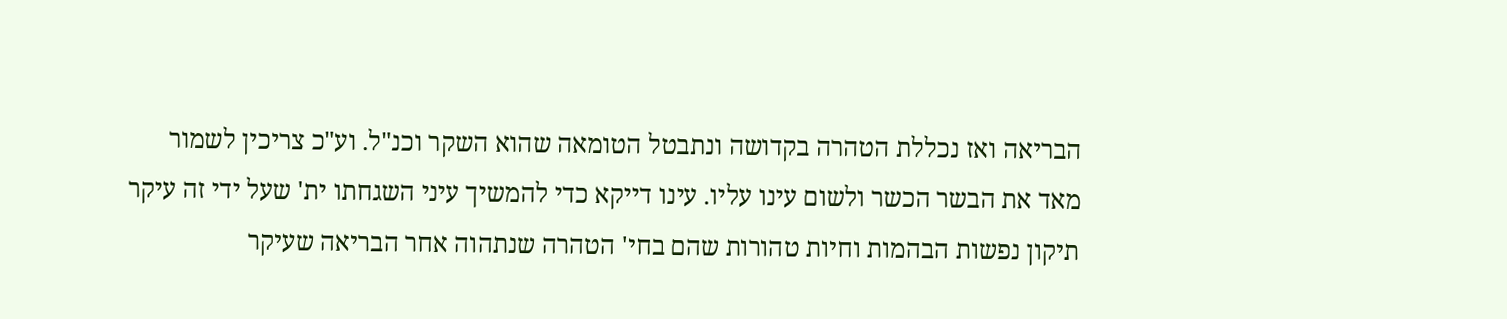הבריאה ואז נכללת הטהרה בקדושה ונתבטל הטומאה שהוא השקר וכנ"ל. וע"כ צריכין לשמור מאד את הבשר הכשר ולשום עינו עליו. עינו דייקא כדי להמשיך עיני השגחתו ית' שעל ידי זה עיקר תיקון נפשות הבהמות וחיות טהורות שהם בחי' הטהרה שנתהוה אחר הבריאה שעיקר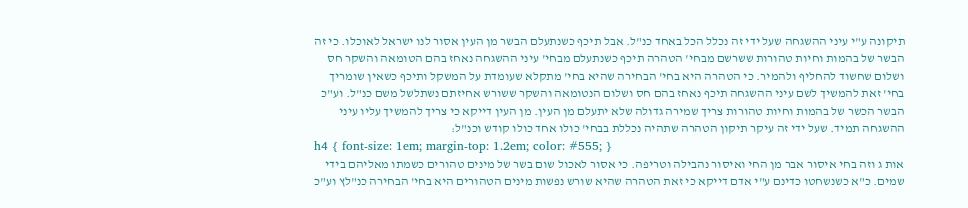תיקונה ע"י עיני ההשגחה שעל ידי זה נכלל הכל באחד כנ"ל. אבל תיכף כשנתעלם הבשר מן העין אסור לנו ישראל לאוכלו. כי זה הבשר של בהמות וחיות טהורות ששרשם מבחי' הטהרה תיכף כשנתעלם מבחי' עיני ההשגחה נאחז בהם הטומאה והשקר חס ושלום שחשוד להחליף ולהמיר. כי הטהרה היא בחי' הבחירה שהיא בחי' מתקלא שעומדת על המשקל ותיכף כשאין שומריך בחי' זאת להמשיך לשם עיני ההשגחה תיכף נאחז בהם חס ושלום הנטומאה והשקר ששורש אחיזתם נשתלשל משם כנ"ל. וע"כ הבשר הכשר של בהמות וחיות טהורות צריך שמירה גדולה שלא יתעלם מן העין. מן העין דייקא כי צריך להמשיך עליו עיני ההשגחה תמיד. שעל ידי זה עיקר תיקון הטהרה שתהיה נכללת בבחי' כולו אחד כולו קודש וכנ"ל:
h4 { font-size: 1em; margin-top: 1.2em; color: #555; }
אות ג וזה בחי איסור אבר מן החי ואיסור נהבילה וטריפה. כי אסור לאכול שום בשר של מינים טהורים כשמתו מאליהם בידי שמים. כ"א כשנשחטו כדינם ע"י אדם דייקא כי זאת הטהרה שהיא שורש נפשות מינים הטהורים היא בחי' הבחירה כנ"לץ וע"כ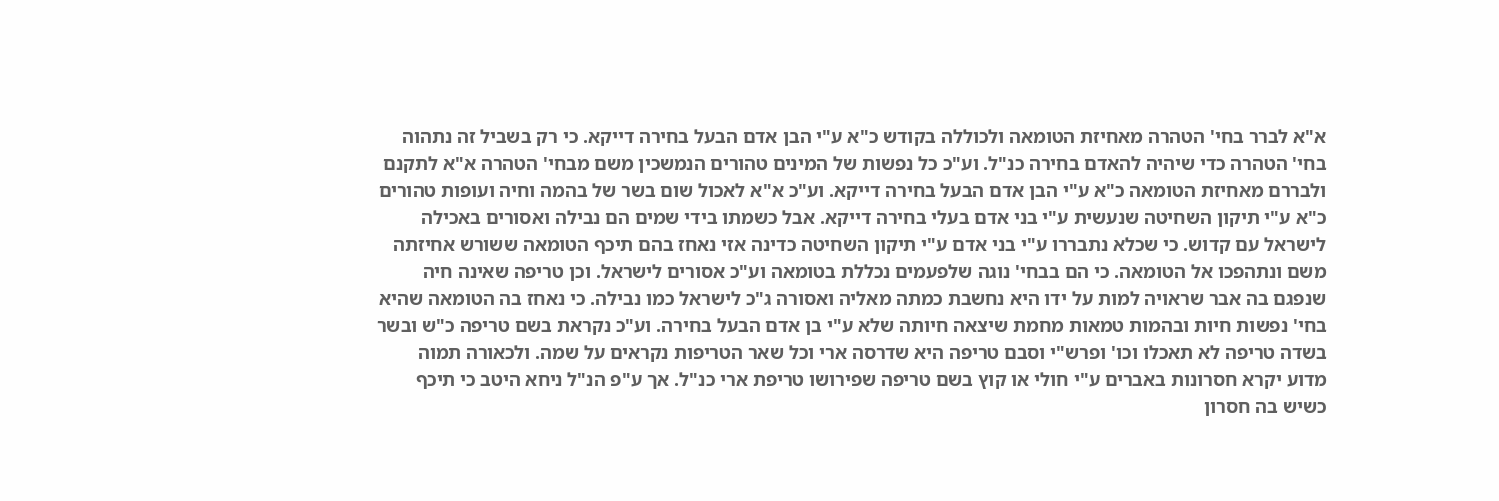א"א לברר בחי' הטהרה מאחיזת הטומאה ולכוללה בקודש כ"א ע"י הבן אדם הבעל בחירה דייקא. כי רק בשביל זה נתהוה בחי' הטהרה כדי שיהיה להאדם בחירה כנ"ל. וע"כ כל נפשות של המינים טהורים הנמשכין משם מבחי' הטהרה א"א לתקנם ולבררם מאחיזת הטומאה כ"א ע"י הבן אדם הבעל בחירה דייקא. וע"כ א"א לאכול שום בשר של בהמה וחיה ועופות טהורים כ"א ע"י תיקון השחיטה שנעשית ע"י בני אדם בעלי בחירה דייקא. אבל כשמתו בידי שמים הם נבילה ואסורים באכילה לישראל עם קדוש. כי שכלא נתבררו ע"י בני אדם ע"י תיקון השחיטה כדינה אזי נאחז בהם תיכף הטומאה ששורש אחיזתה משם ונתהפכו אל הטומאה. כי הם בבחי' נוגה שלפעמים נכללת בטומאה וע"כ אסורים לישראל. וכן טריפה שאינה חיה שנפגם בה אבר שראויה למות על ידו היא נחשבת כמתה מאליה ואסורה ג"כ לישראל כמו נבילה. כי נאחז בה הטומאה שהיא בחי' נפשות חיות ובהמות טמאות מחמת שיצאה חיותה שלא ע"י בן אדם הבעל בחירה. וע"כ נקראת בשם טריפה כ"ש ובשר בשדה טריפה לא תאכלו וכו' ופרש"י וסבם טריפה היא שדרסה ארי וכל שאר הטריפות נקראים על שמה. ולכאורה תמוה מדוע יקרא חסרונות באברים ע"י חולי או קוץ בשם טריפה שפירושו טריפת ארי כנ"ל. אך ע"פ הנ"ל ניחא היטב כי תיכף כשיש בה חסרון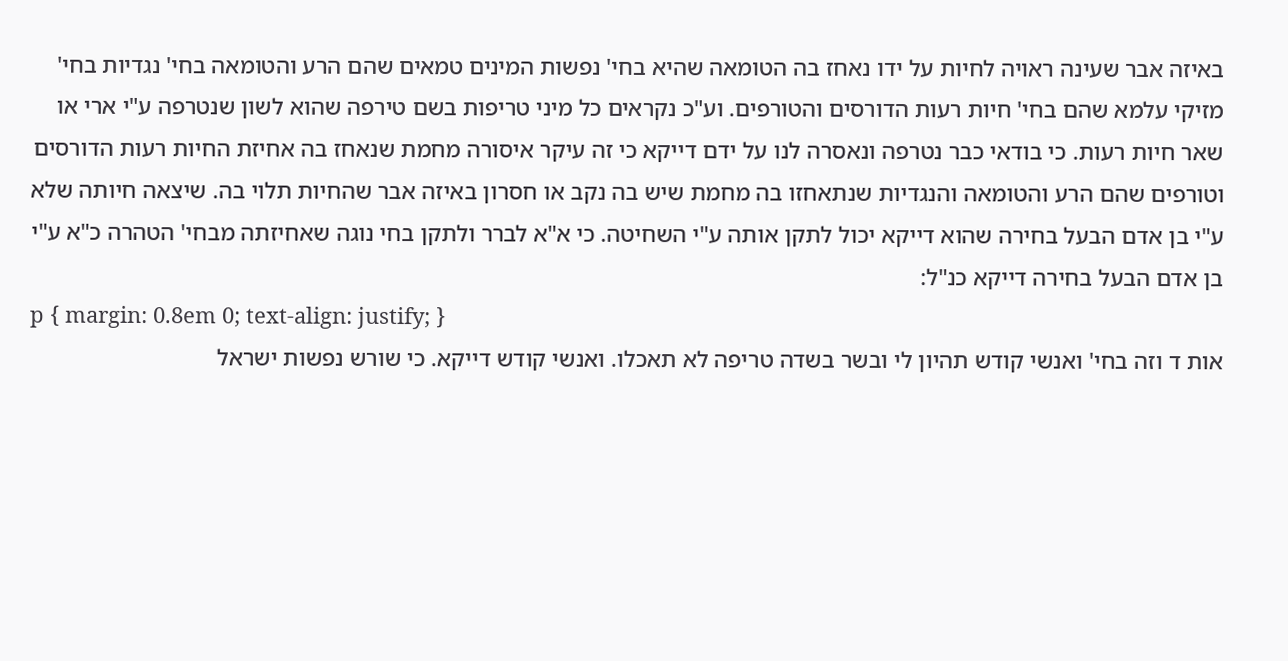באיזה אבר שעינה ראויה לחיות על ידו נאחז בה הטומאה שהיא בחי' נפשות המינים טמאים שהם הרע והטומאה בחי' נגדיות בחי' מזיקי עלמא שהם בחי' חיות רעות הדורסים והטורפים. וע"כ נקראים כל מיני טריפות בשם טירפה שהוא לשון שנטרפה ע"י ארי או שאר חיות רעות. כי בודאי כבר נטרפה ונאסרה לנו על ידם דייקא כי זה עיקר איסורה מחמת שנאחז בה אחיזת החיות רעות הדורסים וטורפים שהם הרע והטומאה והנגדיות שנתאחזו בה מחמת שיש בה נקב או חסרון באיזה אבר שהחיות תלוי בה. שיצאה חיותה שלא ע"י בן אדם הבעל בחירה שהוא דייקא יכול לתקן אותה ע"י השחיטה. כי א"א לברר ולתקן בחי נוגה שאחיזתה מבחי' הטהרה כ"א ע"י בן אדם הבעל בחירה דייקא כנ"ל:
p { margin: 0.8em 0; text-align: justify; }
אות ד וזה בחי' ואנשי קודש תהיון לי ובשר בשדה טריפה לא תאכלו. ואנשי קודש דייקא. כי שורש נפשות ישראל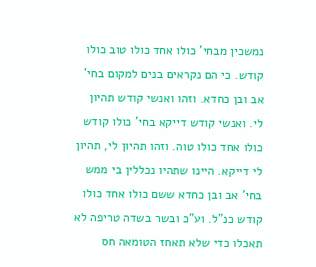נמשכין מבחי' כולו אחד כולו טוב כולו קודש. כי הם נקראים בנים למקום בחי' אב ובן כחדא. וזהו ואנשי קודש תהיון לי. ואנשי קודש דייקא בחי' כולו קודש כולו אחד כולו טוה. וזהו תהיון לי, תהיון לי דייקא. היינו שתהיו נכללין בי ממש בחי' אב ובן כחדא ששם כולו אחד כולו קודש כנ"ל. וע"כ ובשר בשדה טריפה לא תאכלו כדי שלא תאחז הטומאה חס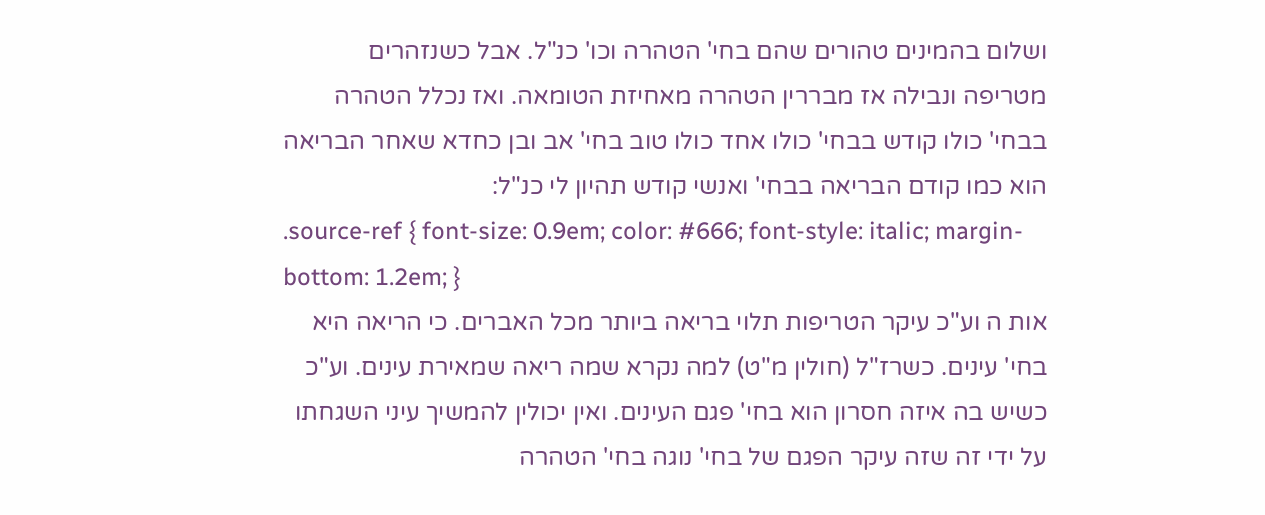ושלום בהמינים טהורים שהם בחי' הטהרה וכו' כנ"ל. אבל כשנזהרים מטריפה ונבילה אז מבררין הטהרה מאחיזת הטומאה. ואז נכלל הטהרה בבחי' כולו קודש בבחי' כולו אחד כולו טוב בחי' אב ובן כחדא שאחר הבריאה הוא כמו קודם הבריאה בבחי' ואנשי קודש תהיון לי כנ"ל:
.source-ref { font-size: 0.9em; color: #666; font-style: italic; margin-bottom: 1.2em; }
אות ה וע"כ עיקר הטריפות תלוי בריאה ביותר מכל האברים. כי הריאה היא בחי' עינים. כשרז"ל (חולין מ"ט) למה נקרא שמה ריאה שמאירת עינים. וע"כ כשיש בה איזה חסרון הוא בחי' פגם העינים. ואין יכולין להמשיך עיני השגחתו על ידי זה שזה עיקר הפגם של בחי' נוגה בחי' הטהרה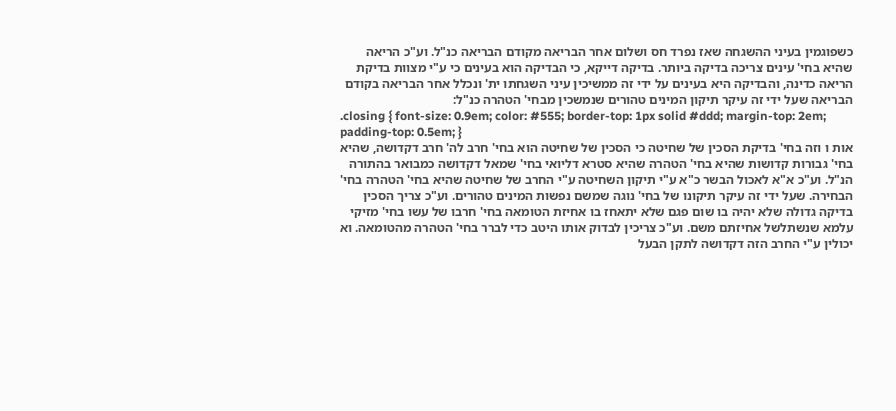כשפוגמין בעיני ההשגחה שאז נפרד חס ושלום אחר הבריאה מקודם הבריאה כנ"ל. וע"כ הריאה שהיא בחי' עינים צריכה בדיקה ביותר. בדיקה דייקא, כי הבדיקה הוא בעינים כי ע"י מצוות בדיקת הריאה כדינה, והבדיקה היא בעינים על ידי זה ממשיכין עיני השגחתו ית' ונכלל אחר הבריאה בקודם הבריאה שעל ידי זה עיקר תיקון המינים טהורים שנמשכין מבחי' הטהרה כנ"ל:
.closing { font-size: 0.9em; color: #555; border-top: 1px solid #ddd; margin-top: 2em; padding-top: 0.5em; }
אות ו וזה בחי' בדיקת הסכין של שחיטה כי הסכין של שחיטה הוא בחי' חרב לה' חרב דקדושה, שהיא בחי' גבורות קדושות שהיא בחי' הטהרה שהיא סטרא דליואי בחי' שמאל דקדושה כמבואר בהתורה הנ"ל. וע"כ א"א לאכול הבשר כ"א ע"י תיקון השחיטה ע"י החרב של שחיטה שהיא בחי' הטהרה בחי' הבחירה. שעל ידי זה עיקר תיקונו של בחי' נוגה שמשם נפשות המינים טהורים. וע"כ צריך הסכין בדיקה גדולה שלא יהיה בו שום פגם שלא יתאחז בו אחיזת הטומאה בחי' חרבו של עשו בחי' מזיקי עלמא שנשתלשל אחיזתם משם. וע"כ צריכין לבדוק אותו היטב כדי לברר בחי' הטהרה מהטומאה. וא יכולין ע"י החרב הזה דקדושה לתקן הבעל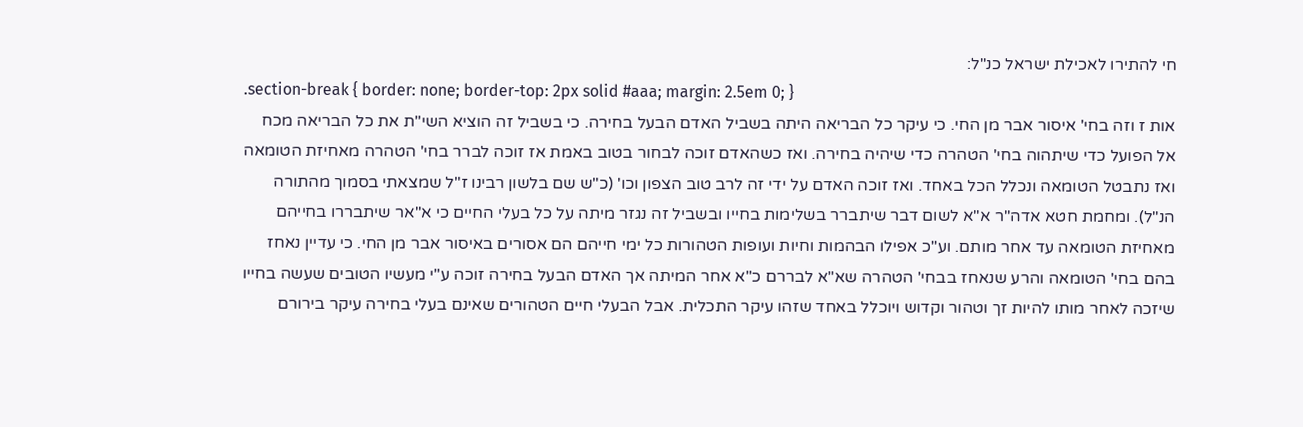חי להתירו לאכילת ישראל כנ"ל:
.section-break { border: none; border-top: 2px solid #aaa; margin: 2.5em 0; }
אות ז וזה בחי' איסור אבר מן החי. כי עיקר כל הבריאה היתה בשביל האדם הבעל בחירה. כי בשביל זה הוציא השי"ת את כל הבריאה מכח אל הפועל כדי שיתהוה בחי' הטהרה כדי שיהיה בחירה. ואז כשהאדם זוכה לבחור בטוב באמת אז זוכה לברר בחי' הטהרה מאחיזת הטומאה ואז נתבטל הטומאה ונכלל הכל באחד. ואז זוכה האדם על ידי זה לרב טוב הצפון וכו' (כ"ש שם בלשון רבינו ז"ל שמצאתי בסמוך מהתורה הנ"ל). ומחמת חטא אדה"ר א"א לשום דבר שיתברר בשלימות בחייו ובשביל זה נגזר מיתה על כל בעלי החיים כי א"אר שיתבררו בחייהם מאחיזת הטומאה עד אחר מותם. וע"כ אפילו הבהמות וחיות ועופות הטהורות כל ימי חייהם הם אסורים באיסור אבר מן החי. כי עדיין נאחז בהם בחי' הטומאה והרע שנאחז בבחי' הטהרה שא"א לבררם כ"א אחר המיתה אך האדם הבעל בחירה זוכה ע"י מעשיו הטובים שעשה בחייו שיזכה לאחר מותו להיות זך וטהור וקדוש ויוכלל באחד שזהו עיקר התכלית. אבל הבעלי חיים הטהורים שאינם בעלי בחירה עיקר בירורם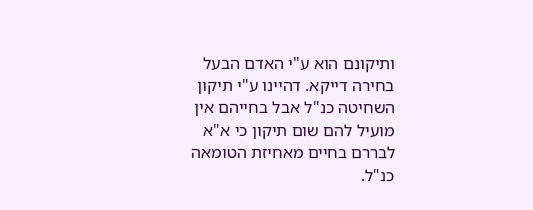ותיקונם הוא ע"י האדם הבעל בחירה דייקא. דהיינו ע"י תיקון השחיטה כנ"ל אבל בחייהם אין מועיל להם שום תיקון כי א"א לבררם בחיים מאחיזת הטומאה כנ"ל.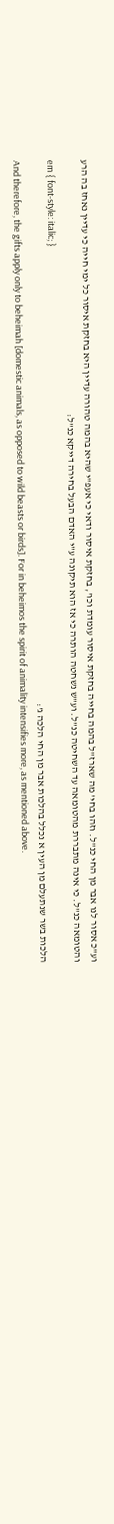וע"כ אסור לנו אבר מן החי כנ"ל. וזהו בחי' מה שארז"ל בהמה בחייה בחזקת איסור עומדת וכו', בחזקת איסור ודאי כי אעפ"י שהיא בהמה טהורה עדיין היא בחזקת איסור כל ימי חייה כי עדיין נאחז בה הרע והטומאה כנ"ל. כי אינה מתבררת מהטומאה עד השחיטה כנ"ל. וע"ש נשחטה הותרה כי אז הוא תיקונה ע"י האדם הבעל בחירה דייקא כנ"ל:
em { font-style: italic; }
הלכות בשר שנתעלם מן העין א נכלל בהלכות אבר מן החי הלכה ג':
And therefore, the gifts apply only to beheimah [domestic animals, as opposed to wild beasts or birds]. For in beheimos the spirit of animality intensifies more, as mentioned above.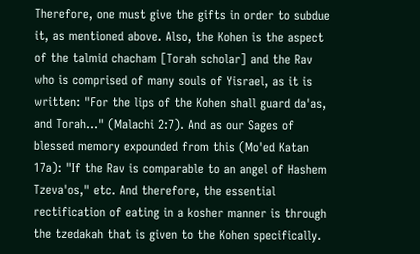Therefore, one must give the gifts in order to subdue it, as mentioned above. Also, the Kohen is the aspect of the talmid chacham [Torah scholar] and the Rav who is comprised of many souls of Yisrael, as it is written: "For the lips of the Kohen shall guard da'as, and Torah…" (Malachi 2:7). And as our Sages of blessed memory expounded from this (Mo'ed Katan 17a): "If the Rav is comparable to an angel of Hashem Tzeva'os," etc. And therefore, the essential rectification of eating in a kosher manner is through the tzedakah that is given to the Kohen specifically.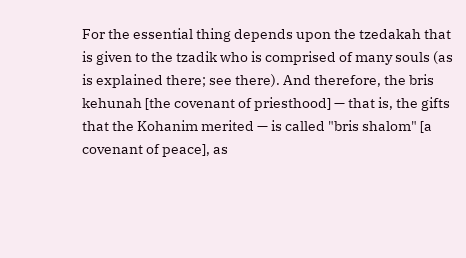For the essential thing depends upon the tzedakah that is given to the tzadik who is comprised of many souls (as is explained there; see there). And therefore, the bris kehunah [the covenant of priesthood] — that is, the gifts that the Kohanim merited — is called "bris shalom" [a covenant of peace], as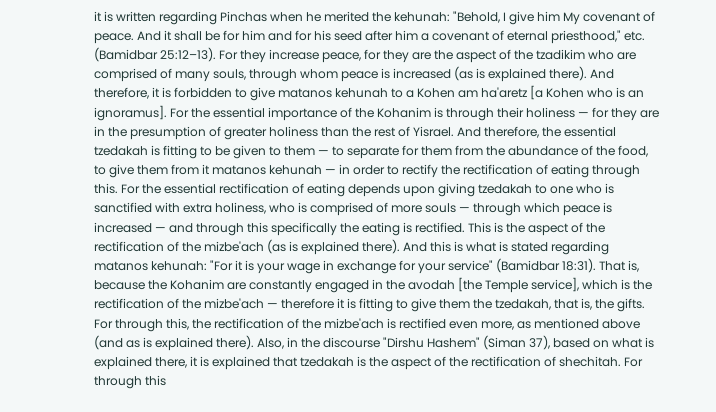it is written regarding Pinchas when he merited the kehunah: "Behold, I give him My covenant of peace. And it shall be for him and for his seed after him a covenant of eternal priesthood," etc. (Bamidbar 25:12–13). For they increase peace, for they are the aspect of the tzadikim who are comprised of many souls, through whom peace is increased (as is explained there). And therefore, it is forbidden to give matanos kehunah to a Kohen am ha'aretz [a Kohen who is an ignoramus]. For the essential importance of the Kohanim is through their holiness — for they are in the presumption of greater holiness than the rest of Yisrael. And therefore, the essential tzedakah is fitting to be given to them — to separate for them from the abundance of the food, to give them from it matanos kehunah — in order to rectify the rectification of eating through this. For the essential rectification of eating depends upon giving tzedakah to one who is sanctified with extra holiness, who is comprised of more souls — through which peace is increased — and through this specifically the eating is rectified. This is the aspect of the rectification of the mizbe'ach (as is explained there). And this is what is stated regarding matanos kehunah: "For it is your wage in exchange for your service" (Bamidbar 18:31). That is, because the Kohanim are constantly engaged in the avodah [the Temple service], which is the rectification of the mizbe'ach — therefore it is fitting to give them the tzedakah, that is, the gifts. For through this, the rectification of the mizbe'ach is rectified even more, as mentioned above (and as is explained there). Also, in the discourse "Dirshu Hashem" (Siman 37), based on what is explained there, it is explained that tzedakah is the aspect of the rectification of shechitah. For through this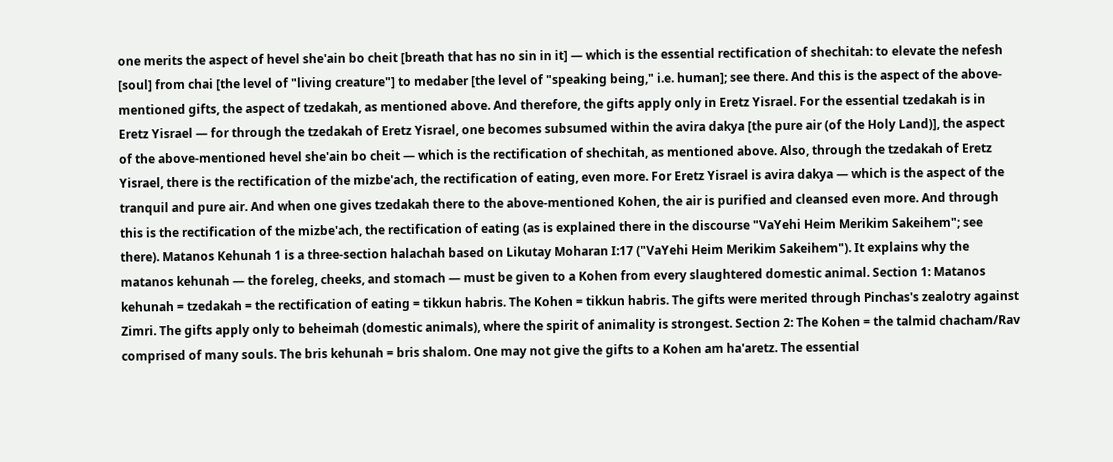one merits the aspect of hevel she'ain bo cheit [breath that has no sin in it] — which is the essential rectification of shechitah: to elevate the nefesh [soul] from chai [the level of "living creature"] to medaber [the level of "speaking being," i.e. human]; see there. And this is the aspect of the above-mentioned gifts, the aspect of tzedakah, as mentioned above. And therefore, the gifts apply only in Eretz Yisrael. For the essential tzedakah is in Eretz Yisrael — for through the tzedakah of Eretz Yisrael, one becomes subsumed within the avira dakya [the pure air (of the Holy Land)], the aspect of the above-mentioned hevel she'ain bo cheit — which is the rectification of shechitah, as mentioned above. Also, through the tzedakah of Eretz Yisrael, there is the rectification of the mizbe'ach, the rectification of eating, even more. For Eretz Yisrael is avira dakya — which is the aspect of the tranquil and pure air. And when one gives tzedakah there to the above-mentioned Kohen, the air is purified and cleansed even more. And through this is the rectification of the mizbe'ach, the rectification of eating (as is explained there in the discourse "VaYehi Heim Merikim Sakeihem"; see there). Matanos Kehunah 1 is a three-section halachah based on Likutay Moharan I:17 ("VaYehi Heim Merikim Sakeihem"). It explains why the matanos kehunah — the foreleg, cheeks, and stomach — must be given to a Kohen from every slaughtered domestic animal. Section 1: Matanos kehunah = tzedakah = the rectification of eating = tikkun habris. The Kohen = tikkun habris. The gifts were merited through Pinchas's zealotry against Zimri. The gifts apply only to beheimah (domestic animals), where the spirit of animality is strongest. Section 2: The Kohen = the talmid chacham/Rav comprised of many souls. The bris kehunah = bris shalom. One may not give the gifts to a Kohen am ha'aretz. The essential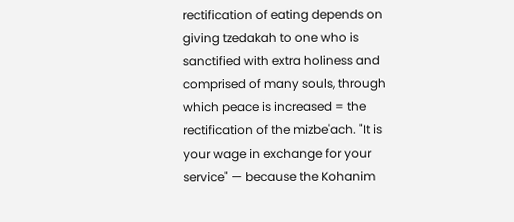rectification of eating depends on giving tzedakah to one who is sanctified with extra holiness and comprised of many souls, through which peace is increased = the rectification of the mizbe'ach. "It is your wage in exchange for your service" — because the Kohanim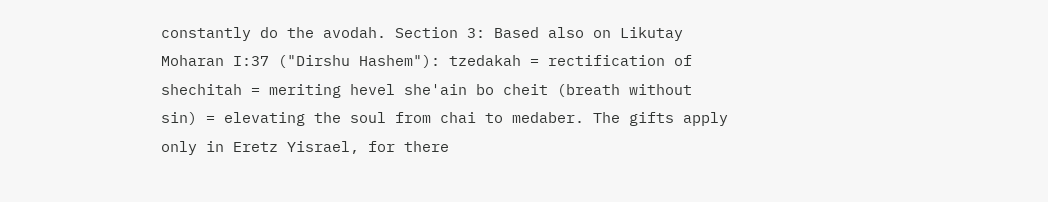constantly do the avodah. Section 3: Based also on Likutay Moharan I:37 ("Dirshu Hashem"): tzedakah = rectification of shechitah = meriting hevel she'ain bo cheit (breath without sin) = elevating the soul from chai to medaber. The gifts apply only in Eretz Yisrael, for there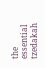the essential tzedakah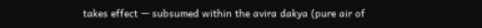takes effect — subsumed within the avira dakya (pure air of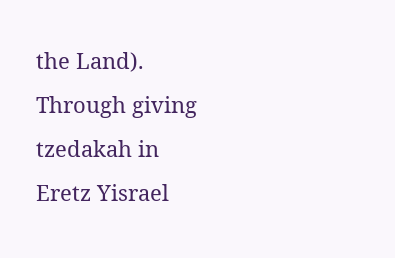the Land). Through giving tzedakah in Eretz Yisrael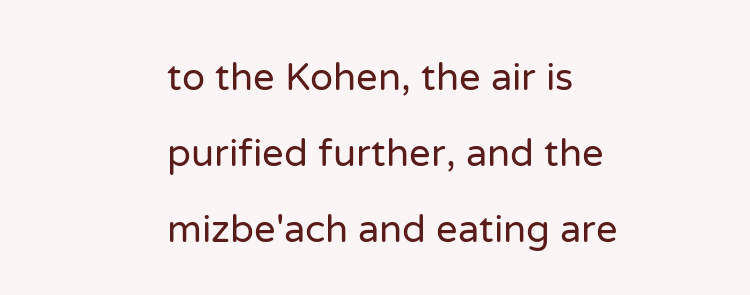to the Kohen, the air is purified further, and the mizbe'ach and eating are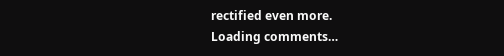rectified even more.
Loading comments…